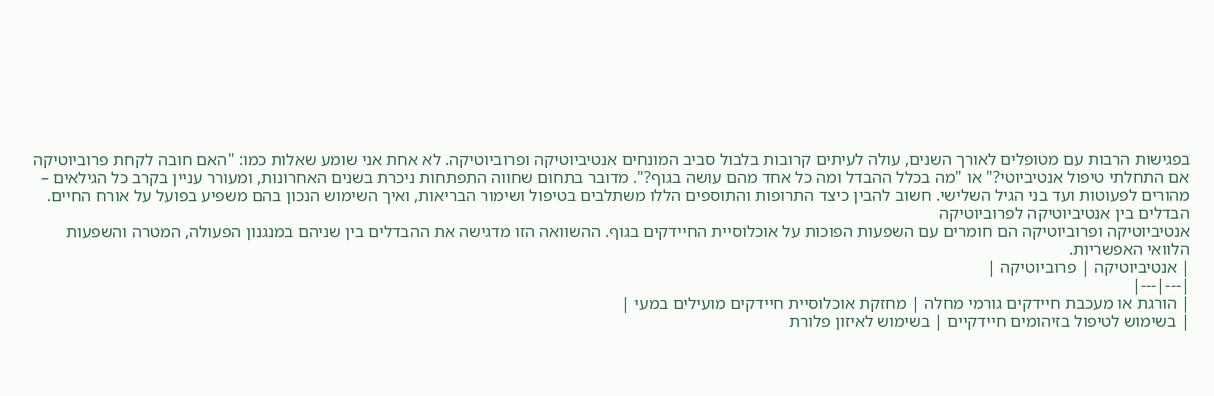בפגישות הרבות עם מטופלים לאורך השנים, עולה לעיתים קרובות בלבול סביב המונחים אנטיביוטיקה ופרוביוטיקה. לא אחת אני שומע שאלות כמו: "האם חובה לקחת פרוביוטיקה אם התחלתי טיפול אנטיביוטי?" או "מה בכלל ההבדל ומה כל אחד מהם עושה בגוף?". מדובר בתחום שחווה התפתחות ניכרת בשנים האחרונות, ומעורר עניין בקרב כל הגילאים – מהורים לפעוטות ועד בני הגיל השלישי. חשוב להבין כיצד התרופות והתוספים הללו משתלבים בטיפול ושימור הבריאות, ואיך השימוש הנכון בהם משפיע בפועל על אורח החיים.
הבדלים בין אנטיביוטיקה לפרוביוטיקה
אנטיביוטיקה ופרוביוטיקה הם חומרים עם השפעות הפוכות על אוכלוסיית החיידקים בגוף. ההשוואה הזו מדגישה את ההבדלים בין שניהם במנגנון הפעולה, המטרה והשפעות הלוואי האפשריות.
| אנטיביוטיקה | פרוביוטיקה |
|---|---|
| הורגת או מעכבת חיידקים גורמי מחלה | מחזקת אוכלוסיית חיידקים מועילים במעי |
| בשימוש לטיפול בזיהומים חיידקיים | בשימוש לאיזון פלורת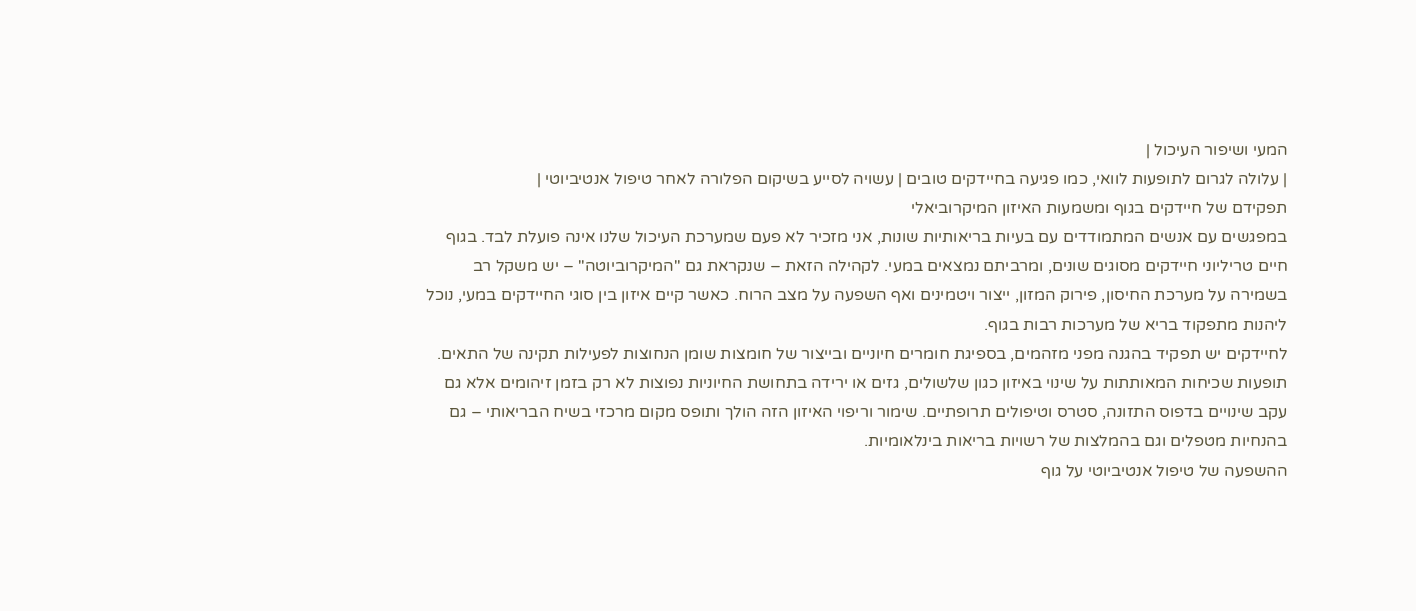המעי ושיפור העיכול |
| עלולה לגרום לתופעות לוואי, כמו פגיעה בחיידקים טובים | עשויה לסייע בשיקום הפלורה לאחר טיפול אנטיביוטי |
תפקידם של חיידקים בגוף ומשמעות האיזון המיקרוביאלי
במפגשים עם אנשים המתמודדים עם בעיות בריאותיות שונות, אני מזכיר לא פעם שמערכת העיכול שלנו אינה פועלת לבד. בגוף חיים טריליוני חיידקים מסוגים שונים, ומרביתם נמצאים במעי. לקהילה הזאת – שנקראת גם "המיקרוביוטה" – יש משקל רב בשמירה על מערכת החיסון, פירוק המזון, ייצור ויטמינים ואף השפעה על מצב הרוח. כאשר קיים איזון בין סוגי החיידקים במעי, נוכל ליהנות מתפקוד בריא של מערכות רבות בגוף.
לחיידקים יש תפקיד בהגנה מפני מזהמים, בספיגת חומרים חיוניים ובייצור של חומצות שומן הנחוצות לפעילות תקינה של התאים. תופעות שכיחות המאותתות על שינוי באיזון כגון שלשולים, גזים או ירידה בתחושת החיוניות נפוצות לא רק בזמן זיהומים אלא גם עקב שינויים בדפוס התזונה, סטרס וטיפולים תרופתיים. שימור וריפוי האיזון הזה הולך ותופס מקום מרכזי בשיח הבריאותי – גם בהנחיות מטפלים וגם בהמלצות של רשויות בריאות בינלאומיות.
ההשפעה של טיפול אנטיביוטי על גוף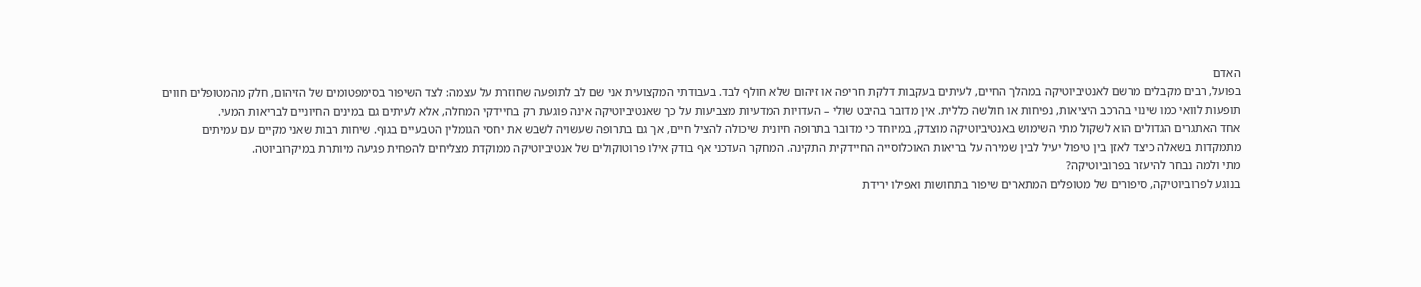האדם
בפועל, רבים מקבלים מרשם לאנטיביוטיקה במהלך החיים, לעיתים בעקבות דלקת חריפה או זיהום שלא חולף לבד. בעבודתי המקצועית אני שם לב לתופעה שחוזרת על עצמה: לצד השיפור בסימפטומים של הזיהום, חלק מהמטופלים חווים תופעות לוואי כמו שינוי בהרכב היציאות, נפיחות או חולשה כללית. אין מדובר בהיבט שולי – העדויות המדעיות מצביעות על כך שאנטיביוטיקה אינה פוגעת רק בחיידקי המחלה, אלא לעיתים גם במינים החיוניים לבריאות המעי.
אחד האתגרים הגדולים הוא לשקול מתי השימוש באנטיביוטיקה מוצדק, במיוחד כי מדובר בתרופה חיונית שיכולה להציל חיים, אך גם בתרופה שעשויה לשבש את יחסי הגומלין הטבעיים בגוף. שיחות רבות שאני מקיים עם עמיתים מתמקדות בשאלה כיצד לאזן בין טיפול יעיל לבין שמירה על בריאות האוכלוסייה החיידקית התקינה. המחקר העדכני אף בודק אילו פרוטוקולים של אנטיביוטיקה ממוקדת מצליחים להפחית פגיעה מיותרת במיקרוביוטה.
מתי ולמה נבחר להיעזר בפרוביוטיקה?
בנוגע לפרוביוטיקה, סיפורים של מטופלים המתארים שיפור בתחושות ואפילו ירידת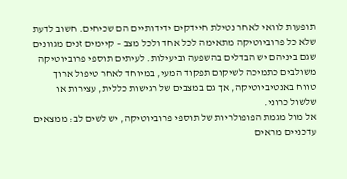תופעות לוואי לאחר נטילת חיידקים ידידותיים הם שכיחים. חשוב לדעת שלא כל פרוביוטיקה מתאימה לכל אחד ולכל מצב – קיימים זנים מגוונים שגם ביניהם יש הבדלים בהשפעה וביעילות. לעיתים תוספי פרוביוטיקה משולבים כתמיכה לשיקום תפקוד המעי, במיוחד לאחר טיפול ארוך טווח באנטיביוטיקה, אך גם במצבים של רגישות כללית, עצירות או שלשול כרוני.
אל מול מגמת הפופולריות של תוספי פרוביוטיקה, יש לשים לב: ממצאים עדכניים מראים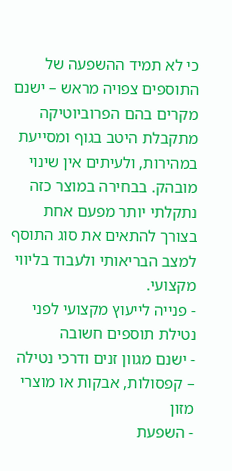כי לא תמיד ההשפעה של התוספים צפויה מראש – ישנם מקרים בהם הפרוביוטיקה מתקבלת היטב בגוף ומסייעת במהירות, ולעיתים אין שינוי מובהק. בבחירה במוצר כזה נתקלתי יותר מפעם אחת בצורך להתאים את סוג התוסף למצב הבריאותי ולעבוד בליווי מקצועי.
- פנייה לייעוץ מקצועי לפני נטילת תוספים חשובה
- ישנם מגוון זנים ודרכי נטילה – קפסולות, אבקות או מוצרי מזון
- השפעת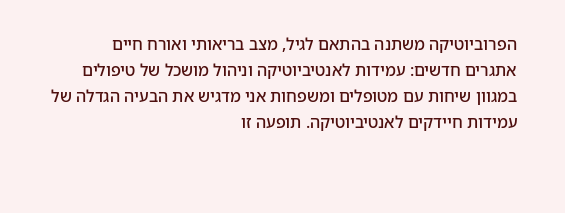הפרוביוטיקה משתנה בהתאם לגיל, מצב בריאותי ואורח חיים
אתגרים חדשים: עמידות לאנטיביוטיקה וניהול מושכל של טיפולים
במגוון שיחות עם מטופלים ומשפחות אני מדגיש את הבעיה הגדלה של עמידות חיידקים לאנטיביוטיקה. תופעה זו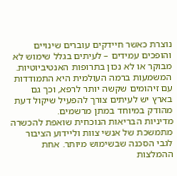נוצרת כאשר חיידקים עוברים שינויים והופכים עמידים – לעיתים בגלל שימוש לא מבוקר או לא נכון בתרופות האנטיביוטיות. המשמעות ברמה העולמית היא התמודדות עם זיהומים שקשה יותר לרפא, וכך גם בארץ יש לעיתים צורך להפעיל שיקול דעת מהודק במיוחד במתן מרשמים.
מדיניות הבריאות הנוכחית שואפת להכשרה מתמשכת של אנשי צוות וליידוע הציבור לגבי הסכנה שבשימוש מיותר. אחת ההמלצות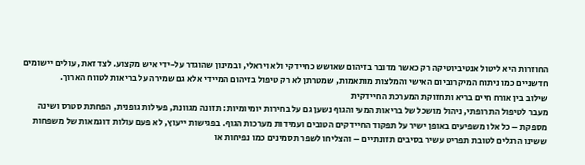החוזרות היא ליטול אנטיביוטיקה רק כאשר מדובר בזיהום שאושש כחיידקי ולא ויראלי, ובמינון שהוגדר על-ידי איש מקצוע. לצד זאת, עולים יישומים חדשניים כמו ניתוח המיקרוביום האישי והמלצות מותאמות, שמטרתן לא רק טיפול בזיהום המיידי אלא גם שמירה על בריאות לטווח הארוך.
שילוב בין אורח חיים בריא ותחזוקת המערכת החיידקית
מעבר לטיפול התרופתי, ניהול מושכל של בריאות המעי והגוף נשען גם על בחירות יומיומיות: תזונה מגוונת, פעילות גופנית, הפחתת סטרס ושינה מספקת – כל אלו משפיעים באופן ישיר על תפקוד החיידקים הטובים ועמידות מערכות הגוף. בפגישות ייעוץ, לא פעם עולות דוגמאות של משפחות ששינו הרגלים לטובת תפריט עשיר בסיבים תזונתיים – והצליחו לשפר תסמינים כמו נפיחות או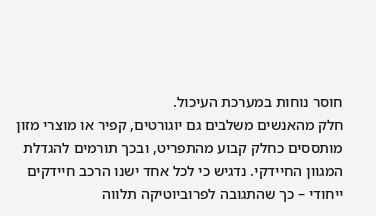חוסר נוחות במערכת העיכול.
חלק מהאנשים משלבים גם יוגורטים, קפיר או מוצרי מזון מותססים כחלק קבוע מהתפריט, ובכך תורמים להגדלת המגוון החיידקי. נדגיש כי לכל אחד ישנו הרכב חיידקים ייחודי – כך שהתגובה לפרוביוטיקה תלווה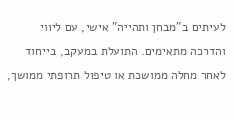לעיתים ב"מבחן ותהייה" אישי, עם ליווי והדרכה מתאימים. התועלת במעקב, בייחוד לאחר מחלה ממושכת או טיפול תרופתי ממושך,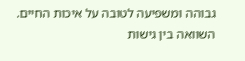גבוהה ומשפיעה לטובה על איכות החיים.
השוואה בין גישות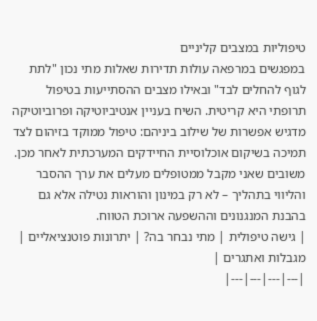טיפוליות במצבים קליניים
במפגשים במרפאה עולות תדירות שאלות מתי נכון "לתת לגוף להחלים לבד" ובאילו מצבים ההסתייעות בטיפול תרופתי היא קריטית. השיח בעניין אנטיביוטיקה ופרוביוטיקה מדגיש אפשרות של שילוב ביניהם: טיפול ממוקד בזיהום לצד תמיכה בשיקום אוכלוסיית החיידקים המערכתית לאחר מכן. משובים שאני מקבל ממטופלים מעלים את ערך ההסבר והליווי בתהליך – לא רק במינון והוראות נטילה אלא גם בהבנת המנגנונים וההשפעה ארוכת הטווח.
| גישה טיפולית | מתי נבחר בה? | יתרונות פוטנציאליים | מגבלות ואתגרים |
|---|---|---|---|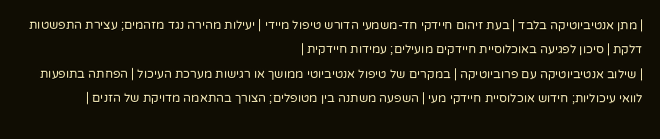| מתן אנטיביוטיקה בלבד | בעת זיהום חיידקי חד-משמעי הדורש טיפול מיידי | יעילות מהירה נגד מזהמים; עצירת התפשטות דלקת | סיכון לפגיעה באוכלוסיית חיידקים מועילים; עמידות חיידקית |
| שילוב אנטיביוטיקה עם פרוביוטיקה | במקרים של טיפול אנטיביוטי ממושך או רגישות מערכת העיכול | הפחתה בתופעות לוואי עיכוליות; חידוש אוכלוסיית חיידקי מעי | השפעה משתנה בין מטופלים; הצורך בהתאמה מדויקת של הזנים |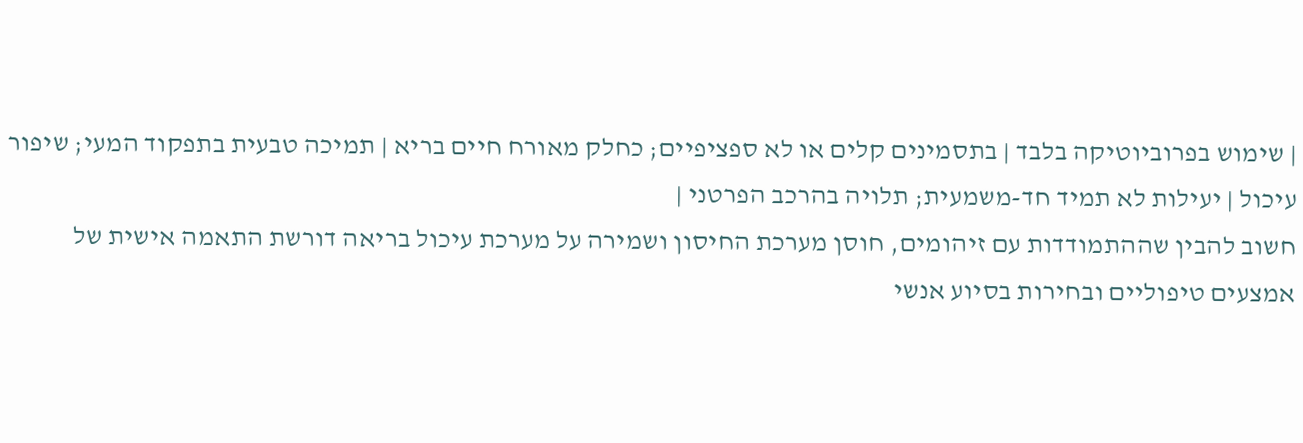| שימוש בפרוביוטיקה בלבד | בתסמינים קלים או לא ספציפיים; כחלק מאורח חיים בריא | תמיכה טבעית בתפקוד המעי; שיפור עיכול | יעילות לא תמיד חד-משמעית; תלויה בהרכב הפרטני |
חשוב להבין שההתמודדות עם זיהומים, חוסן מערכת החיסון ושמירה על מערכת עיכול בריאה דורשת התאמה אישית של אמצעים טיפוליים ובחירות בסיוע אנשי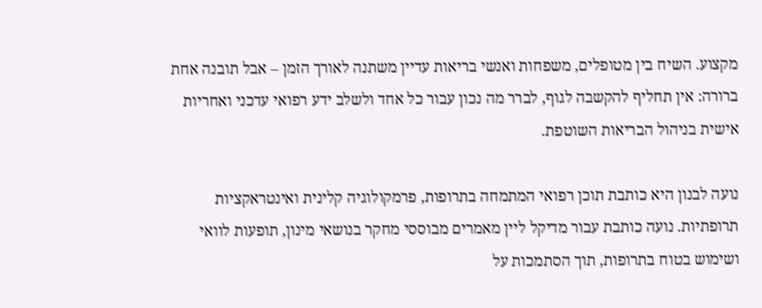מקצוע. השיח בין מטופלים, משפחות ואנשי בריאות עדיין משתנה לאורך הזמן – אבל תובנה אחת ברורה: אין תחליף להקשבה לגוף, לברר מה נכון עבור כל אחד ולשלב ידע רפואי עדכני ואחריות אישית בניהול הבריאות השוטפת.

נועה לבנון היא כותבת תוכן רפואי המתמחה בתרופות, פרמקולוגיה קלינית ואינטראקציות תרופתיות. נועה כותבת עבור מדיקל ליין מאמרים מבוססי מחקר בנושאי מינון, תופעות לוואי ושימוש בטוח בתרופות, תוך הסתמכות על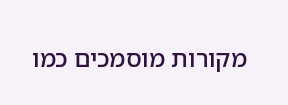מקורות מוסמכים כמו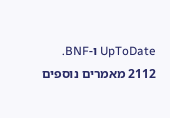UpToDate ו-BNF.
2112 מאמרים נוספים